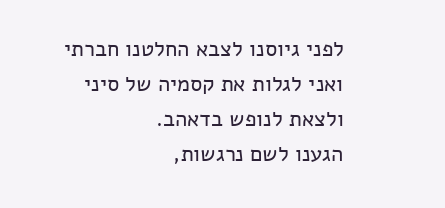לפני גיוסנו לצבא החלטנו חברתי ואני לגלות את קסמיה של סיני ולצאת לנופש בדאהב.
הגענו לשם נרגשות,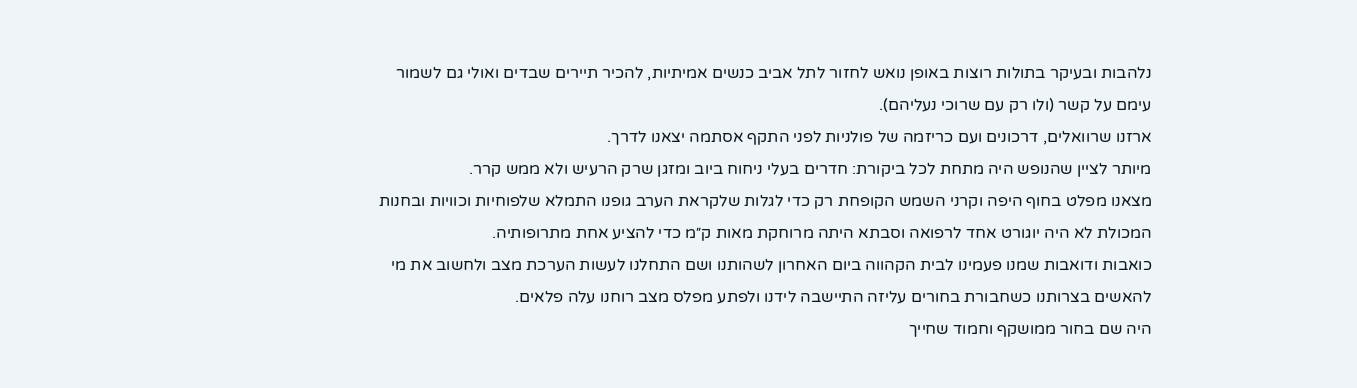נלהבות ובעיקר בתולות רוצות באופן נואש לחזור לתל אביב כנשים אמיתיות, להכיר תיירים שבדים ואולי גם לשמור עימם על קשר (ולו רק עם שרוכי נעליהם).
ארזנו שרוואלים, דרכונים ועם כריזמה של פולניות לפני התקף אסתמה יצאנו לדרך.
מיותר לציין שהנופש היה מתחת לכל ביקורת: חדרים בעלי ניחוח ביוב ומזגן שרק הרעיש ולא ממש קרר.
מצאנו מפלט בחוף היפה וקרני השמש הקופחת רק כדי לגלות שלקראת הערב גופנו התמלא שלפוחיות וכוויות ובחנות המכולת לא היה יוגורט אחד לרפואה וסבתא היתה מרוחקת מאות ק״מ כדי להציע אחת מתרופותיה.
כואבות ודואבות שמנו פעמינו לבית הקהווה ביום האחרון לשהותנו ושם התחלנו לעשות הערכת מצב ולחשוב את מי להאשים בצרותנו כשחבורת בחורים עליזה התיישבה לידנו ולפתע מפלס מצב רוחנו עלה פלאים.
היה שם בחור ממושקף וחמוד שחייך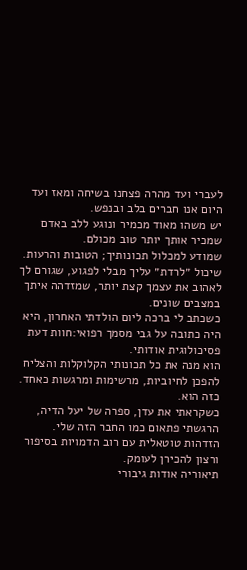לעברי ועד מהרה פצחנו בשיחה ומאז ועד היום אנו חברים בלב ובנפש.
יש משהו מאוד מכמיר ונוגע ללב באדם שמכיר אותך יותר טוב מכולם.
שמודע למכלול תכונותיך; הטובות והרעות.
שיכול ״לרדת״ עליך מבלי לפגוע, שגורם לך לאהוב את עצמך קצת יותר, שמזדהה איתך במצבים שונים.
כשכתב לי ברכה ליום הולדתי האחרון, היא היה כתובה על גבי מסמך רפואי:חוות דעת פסיכולוגית אודותי.
הוא מנה את כל תכונותי הקלוקלות והצליח להפכן לחיוביות, מרשימות ומרגשות כאחד.
כזה הוא.
כשקראתי את עדן, ספרה של יעל הדיה, הרגשתי פתאום כמו החבר הזה שלי.
הזדהות טוטאלית עם רוב הדמויות בסיפור ורצון להכירן לעומק.
תיאוריה אודות גיבורי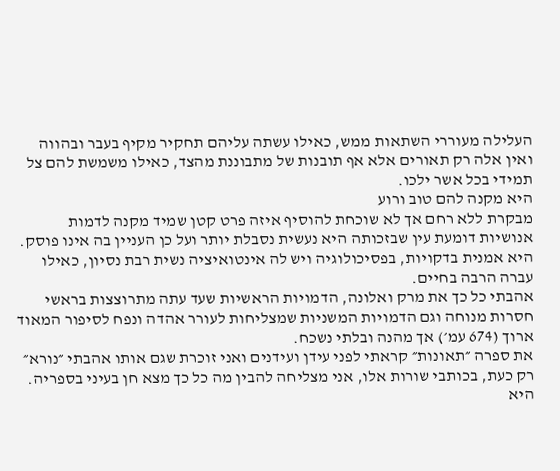העלילה מעוררי השתאות ממש, כאילו עשתה עליהם תחקיר מקיף בעבר ובהווה ואין אלה רק תאורים אלא אף תובנות של מתבוננת מהצד, כאילו משמשת להם צל תמידי בכל אשר ילכו.
היא מקנה להם טוב ורוע
מבקרת ללא רחם אך לא שוכחת להוסיף איזה פרט קטן שמיד מקנה לדמות אנושיות דומעת עין שבזכותה היא נעשית נסבלת יותר ועל כן העניין בה אינו פוסק.
היא אמנית בדקויות, בפסיכולוגיה ויש לה אינטואיציה נשית רבת נסיון, כאילו עברה הרבה בחיים.
אהבתי כל כך את מרק ואלונה, הדמויות הראשיות שעד עתה מתרוצצות בראשי חסרות מנוחה וגם הדמויות המשניות שמצליחות לעורר אהדה ונפח לסיפור המאוד ארוך (674 עמ׳) אך מהנה ובלתי נשכח.
את ספרה ״תאונות״ קראתי לפני עידן ועידנים ואני זוכרת שגם אותו אהבתי ״נורא״
רק כעת, בכותבי שורות אלו, אני מצליחה להבין מה כל כך מצא חן בעיני בספריה.
היא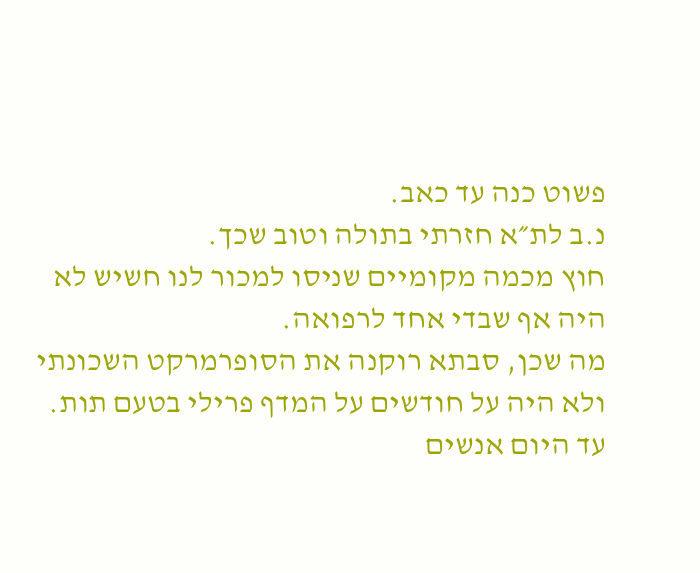פשוט כנה עד כאב.
נ.ב לת״א חזרתי בתולה וטוב שכך.
חוץ מכמה מקומיים שניסו למכור לנו חשיש לא היה אף שבדי אחד לרפואה.
מה שכן, סבתא רוקנה את הסופרמרקט השכונתי ולא היה על חודשים על המדף פרילי בטעם תות.
עד היום אנשים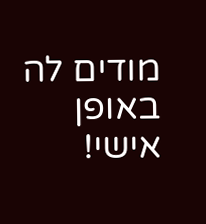מודים לה באופן אישי!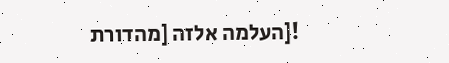![העלמה אלזה [מהדורת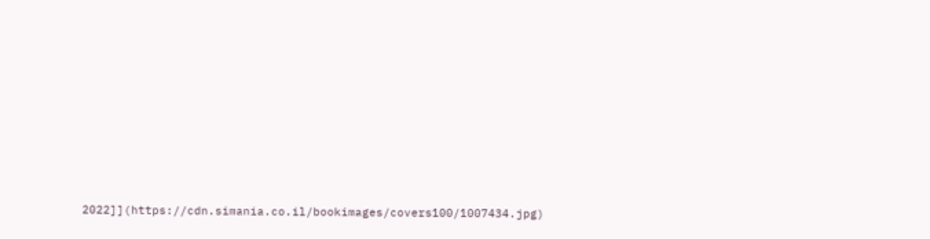2022]](https://cdn.simania.co.il/bookimages/covers100/1007434.jpg)